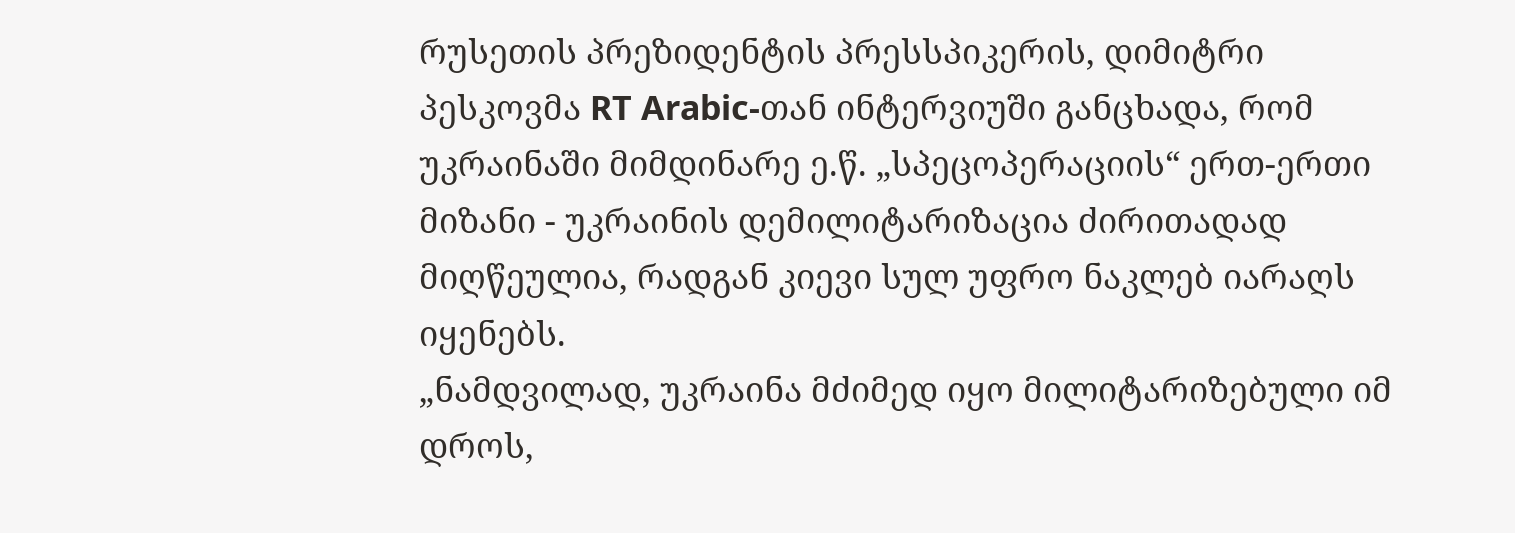რუსეთის პრეზიდენტის პრესსპიკერის, დიმიტრი პესკოვმა RT Arabic-თან ინტერვიუში განცხადა, რომ უკრაინაში მიმდინარე ე.წ. „სპეცოპერაციის“ ერთ-ერთი მიზანი - უკრაინის დემილიტარიზაცია ძირითადად მიღწეულია, რადგან კიევი სულ უფრო ნაკლებ იარაღს იყენებს.
„ნამდვილად, უკრაინა მძიმედ იყო მილიტარიზებული იმ დროს,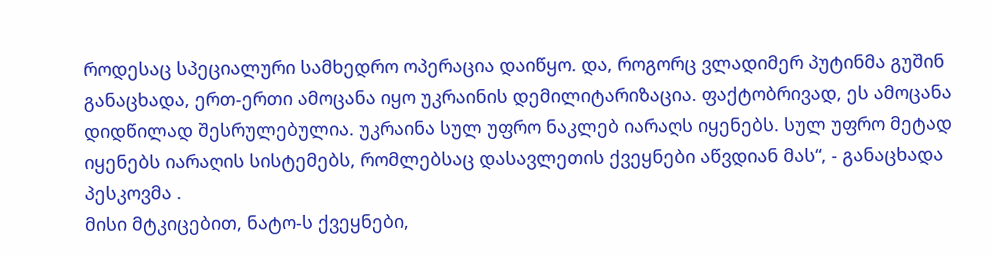როდესაც სპეციალური სამხედრო ოპერაცია დაიწყო. და, როგორც ვლადიმერ პუტინმა გუშინ განაცხადა, ერთ-ერთი ამოცანა იყო უკრაინის დემილიტარიზაცია. ფაქტობრივად, ეს ამოცანა დიდწილად შესრულებულია. უკრაინა სულ უფრო ნაკლებ იარაღს იყენებს. სულ უფრო მეტად იყენებს იარაღის სისტემებს, რომლებსაც დასავლეთის ქვეყნები აწვდიან მას“, - განაცხადა პესკოვმა .
მისი მტკიცებით, ნატო-ს ქვეყნები,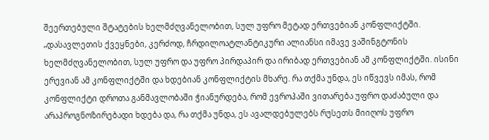შეერთებული შტატების ხელმძღვანელობით, სულ უფრო მეტად ერთვებიან კონფლიქტში.
„დასავლეთის ქვეყნები, კერძოდ, ჩრდილოატლანტიკური ალიანსი იმავე ვაშინგტონის ხელმძღვანელობით, სულ უფრო და უფრო პირდაპირ და ირიბად ერთვებიან ამ კონფლიქტში. ისინი ერევიან ამ კონფლიქტში და ხდებიან კონფლიქტის მხარე. რა თქმა უნდა, ეს იწვევს იმას, რომ კონფლიქტი დროთა განმავლობაში ჭიანურდება, რომ ევროპაში ვითარება უფრო დაძაბული და არაპროგნოზირებადი ხდება და, რა თქმა უნდა, ეს ავალდებულებს რუსეთს მიიღოს უფრო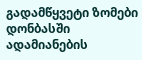გადამწყვეტი ზომები დონბასში ადამიანების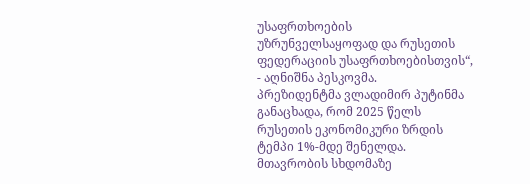უსაფრთხოების უზრუნველსაყოფად და რუსეთის ფედერაციის უსაფრთხოებისთვის“, - აღნიშნა პესკოვმა.
პრეზიდენტმა ვლადიმირ პუტინმა განაცხადა, რომ 2025 წელს რუსეთის ეკონომიკური ზრდის ტემპი 1%-მდე შენელდა.
მთავრობის სხდომაზე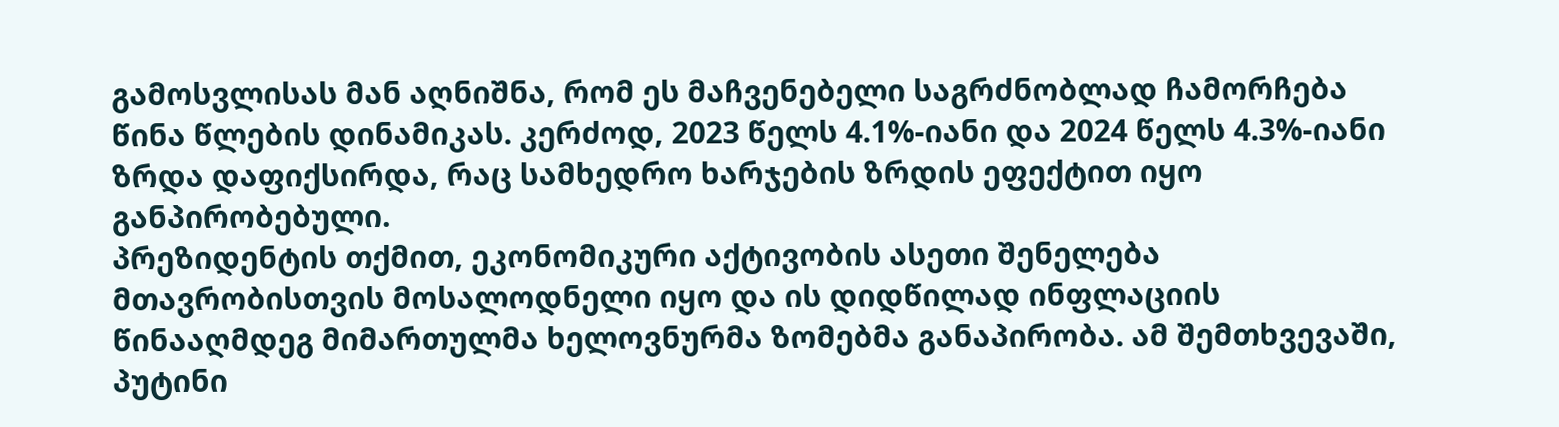გამოსვლისას მან აღნიშნა, რომ ეს მაჩვენებელი საგრძნობლად ჩამორჩება წინა წლების დინამიკას. კერძოდ, 2023 წელს 4.1%-იანი და 2024 წელს 4.3%-იანი ზრდა დაფიქსირდა, რაც სამხედრო ხარჯების ზრდის ეფექტით იყო განპირობებული.
პრეზიდენტის თქმით, ეკონომიკური აქტივობის ასეთი შენელება მთავრობისთვის მოსალოდნელი იყო და ის დიდწილად ინფლაციის წინააღმდეგ მიმართულმა ხელოვნურმა ზომებმა განაპირობა. ამ შემთხვევაში, პუტინი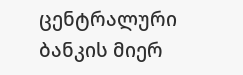ცენტრალური ბანკის მიერ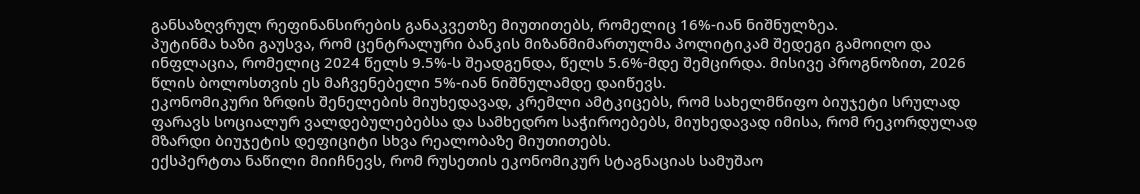განსაზღვრულ რეფინანსირების განაკვეთზე მიუთითებს, რომელიც 16%-იან ნიშნულზეა.
პუტინმა ხაზი გაუსვა, რომ ცენტრალური ბანკის მიზანმიმართულმა პოლიტიკამ შედეგი გამოიღო და ინფლაცია, რომელიც 2024 წელს 9.5%-ს შეადგენდა, წელს 5.6%-მდე შემცირდა. მისივე პროგნოზით, 2026 წლის ბოლოსთვის ეს მაჩვენებელი 5%-იან ნიშნულამდე დაიწევს.
ეკონომიკური ზრდის შენელების მიუხედავად, კრემლი ამტკიცებს, რომ სახელმწიფო ბიუჯეტი სრულად ფარავს სოციალურ ვალდებულებებსა და სამხედრო საჭიროებებს, მიუხედავად იმისა, რომ რეკორდულად მზარდი ბიუჯეტის დეფიციტი სხვა რეალობაზე მიუთითებს.
ექსპერტთა ნაწილი მიიჩნევს, რომ რუსეთის ეკონომიკურ სტაგნაციას სამუშაო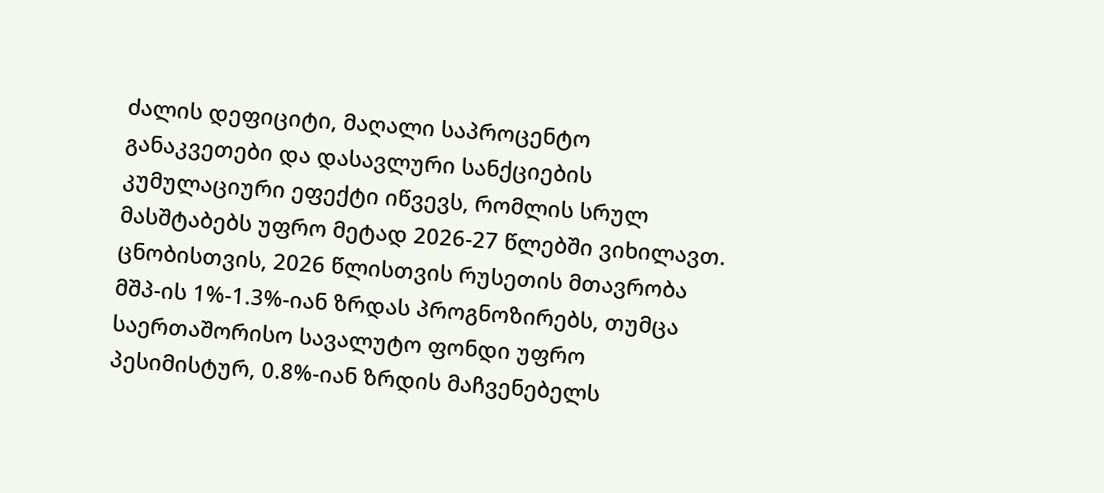ძალის დეფიციტი, მაღალი საპროცენტო განაკვეთები და დასავლური სანქციების კუმულაციური ეფექტი იწვევს, რომლის სრულ მასშტაბებს უფრო მეტად 2026-27 წლებში ვიხილავთ.
ცნობისთვის, 2026 წლისთვის რუსეთის მთავრობა მშპ-ის 1%-1.3%-იან ზრდას პროგნოზირებს, თუმცა საერთაშორისო სავალუტო ფონდი უფრო პესიმისტურ, 0.8%-იან ზრდის მაჩვენებელს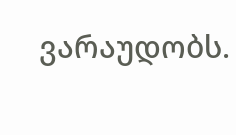ვარაუდობს.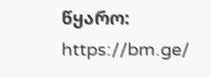წყარო: https://bm.ge/